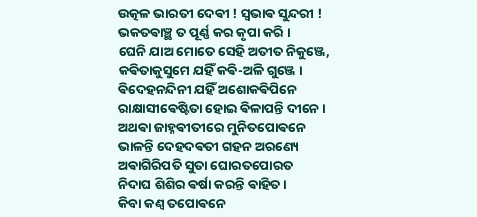ଉତ୍କଳ ଭାରତୀ ଦେଵୀ ! ସ୍ଵଭାଵ ସୁନ୍ଦରୀ !
ଭକତଵାଞ୍ଛ ତ ପୂର୍ଣ୍ଣ କର କୃପା କରି ।
ଘେନି ଯାଅ ମୋତେ ସେହି ଅତୀତ ନିକୁଞ୍ଜେ,
କଵିତାକୁସୁମେ ଯହିଁ କଵି-ଅଳି ଗୁଞ୍ଜେ ।
ଵିଦେହନନ୍ଦିନୀ ଯହିଁ ଅଶୋକଵିପିନେ
ରାକ୍ଷାସୀଵେଷ୍ଟିତା ହୋଇ ଵିଳାପନ୍ତି ଦୀନେ ।
ଅଥଵା ଜାହ୍ନଵୀତୀରେ ମୁନିତପୋଵନେ
ଭାଳନ୍ତି ଦେହଦଵତୀ ଗହନ ଅରଣ୍ୟେ
ଅଵାଗିରିପତି ସୁତା ଘୋରତପୋରତ
ନିଦାଘ ଶିଶିର ଵର୍ଷା କରନ୍ତି ଵାହିତ ।
କିବା କଣ୍ଵ ତପୋଵନେ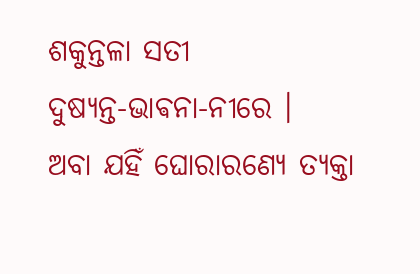ଶକୁନ୍ତଳା ସତୀ
ଦୁଷ୍ୟନ୍ତ-ଭାଵନା-ନୀରେ ।
ଅବା ଯହିଁ ଘୋରାରଣ୍ୟେ ତ୍ୟକ୍ତା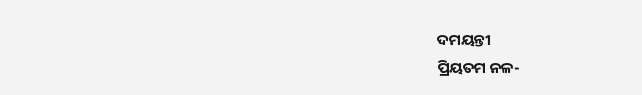ଦମୟନ୍ତୀ
ପ୍ରିୟତମ ନଳ-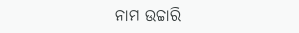ନାମ ଉଚ୍ଚାରି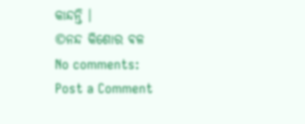କାନ୍ଦନ୍ତି ।
©ନନ୍ଦ କିଶୋର ଵଳ
No comments:
Post a Comment